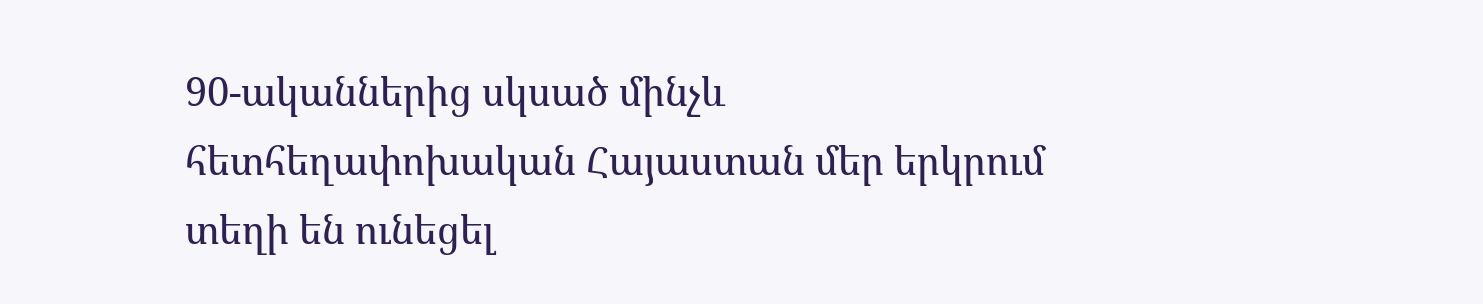90-ականներից սկսած մինչև հետհեղափոխական Հայաստան մեր երկրում տեղի են ունեցել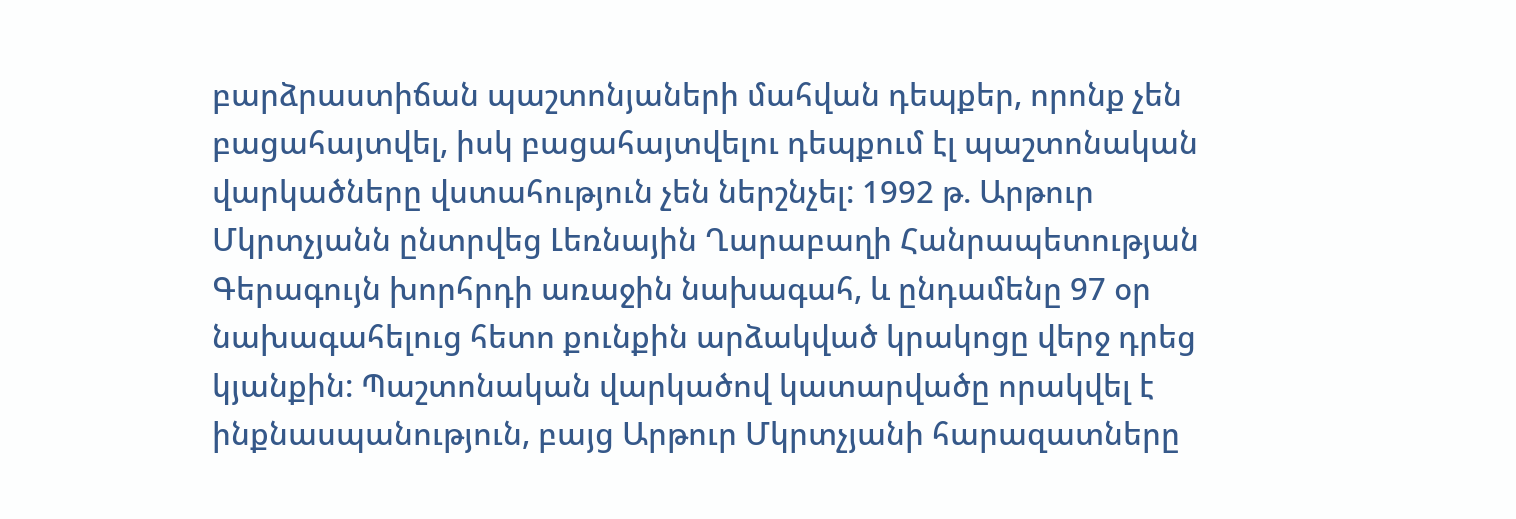բարձրաստիճան պաշտոնյաների մահվան դեպքեր, որոնք չեն բացահայտվել, իսկ բացահայտվելու դեպքում էլ պաշտոնական վարկածները վստահություն չեն ներշնչել: 1992 թ. Արթուր Մկրտչյանն ընտրվեց Լեռնային Ղարաբաղի Հանրապետության Գերագույն խորհրդի առաջին նախագահ, և ընդամենը 97 օր նախագահելուց հետո քունքին արձակված կրակոցը վերջ դրեց կյանքին: Պաշտոնական վարկածով կատարվածը որակվել է ինքնասպանություն, բայց Արթուր Մկրտչյանի հարազատները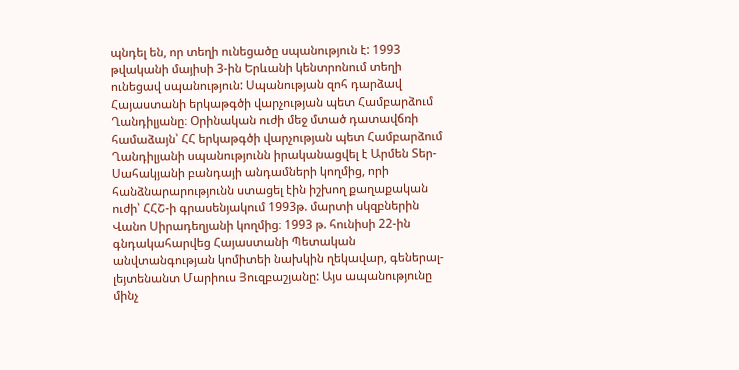պնդել են, որ տեղի ունեցածը սպանություն է: 1993 թվականի մայիսի 3-ին Երևանի կենտրոնում տեղի ունեցավ սպանություն: Սպանության զոհ դարձավ Հայաստանի երկաթգծի վարչության պետ Համբարձում Ղանդիլյանը։ Օրինական ուժի մեջ մտած դատավճռի համաձայն՝ ՀՀ երկաթգծի վարչության պետ Համբարձում Ղանդիլյանի սպանությունն իրականացվել է Արմեն Տեր-Սահակյանի բանդայի անդամների կողմից, որի հանձնարարությունն ստացել էին իշխող քաղաքական ուժի՝ ՀՀՇ-ի գրասենյակում 1993թ. մարտի սկզբներին Վանո Սիրադեղյանի կողմից։ 1993 թ. հունիսի 22-ին գնդակահարվեց Հայաստանի Պետական անվտանգության կոմիտեի նախկին ղեկավար, գեներալ-լեյտենանտ Մարիուս Յուզբաշյանը: Այս ապանությունը մինչ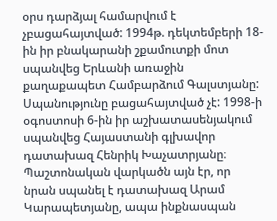օրս դարձյալ համարվում է չբացահայտված: 1994թ. դեկտեմբերի 18-ին իր բնակարանի շքամուտքի մոտ սպանվեց Երևանի առաջին քաղաքապետ Համբարձում Գալստյանը: Սպանությունը բացահայտված չէ: 1998-ի օգոստոսի 6-ին իր աշխատասենյակում սպանվեց Հայաստանի գլխավոր դատախազ Հենրիկ Խաչատրյանը։ Պաշտոնական վարկածն այն էր, որ նրան սպանել է դատախազ Արամ Կարապետյանը, ապա ինքնասպան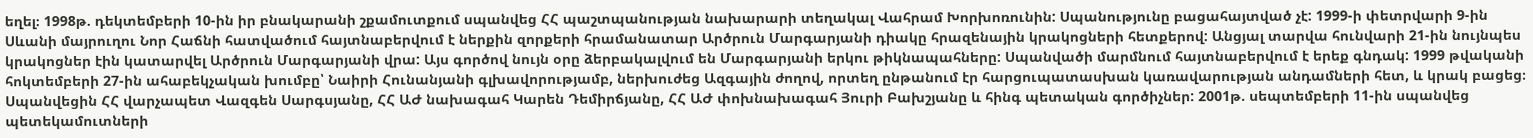եղել։ 1998թ. դեկտեմբերի 10-ին իր բնակարանի շքամուտքում սպանվեց ՀՀ պաշտպանության նախարարի տեղակալ Վահրամ Խորխոռունին: Սպանությունը բացահայտված չէ: 1999-ի փետրվարի 9-ին Սևանի մայրուղու Նոր Հաճնի հատվածում հայտնաբերվում է ներքին զորքերի հրամանատար Արծրուն Մարգարյանի դիակը հրազենային կրակոցների հետքերով: Անցյալ տարվա հունվարի 21-ին նույնպես կրակոցներ էին կատարվել Արծրուն Մարգարյանի վրա: Այս գործով նույն օրը ձերբակալվում են Մարգարյանի երկու թիկնապահները: Սպանվածի մարմնում հայտնաբերվում է երեք գնդակ: 1999 թվականի հոկտեմբերի 27-ին ահաբեկչական խումբը՝ Նաիրի Հունանյանի գլխավորությամբ, ներխուժեց Ազգային ժողով, որտեղ ընթանում էր հարցուպատասխան կառավարության անդամների հետ, և կրակ բացեց։ Սպանվեցին ՀՀ վարչապետ Վազգեն Սարգսյանը, ՀՀ ԱԺ նախագահ Կարեն Դեմիրճյանը, ՀՀ ԱԺ փոխնախագահ Յուրի Բախշյանը և հինգ պետական գործիչներ: 2001թ. սեպտեմբերի 11-ին սպանվեց պետեկամուտների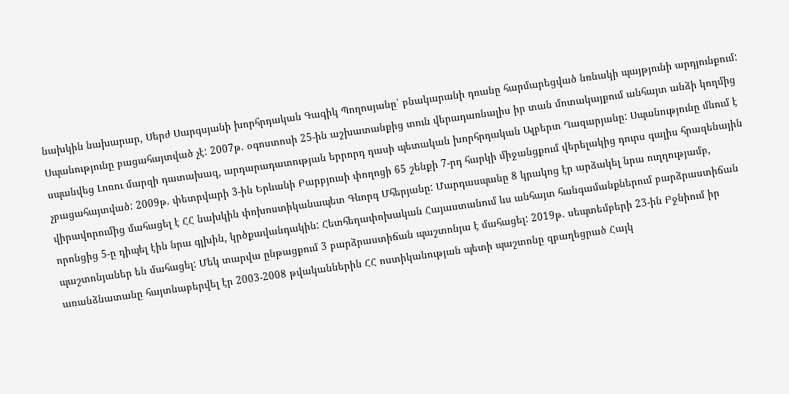նախկին նախարար, Սերժ Սարգսյանի խորհրդական Գագիկ Պողոսյանը՝ բնակարանի դռանը հարմարեցված նռնակի պայթյունի արդյունքում: Սպանությունը բացահայտված չէ: 2007թ. օգոստոսի 25-ին աշխատանքից տուն վերադառնալիս իր տան մոտակայքում անհայտ անձի կողմից սպանվեց Լոռու մարզի դատախազ, արդարադատության երրորդ դասի պետական խորհրդական Ալբերտ Ղազարյանը: Սպանությունը մնում է չբացահայտված: 2009թ. փետրվարի 3-ին Երևանի Բարբյուսի փողոցի 65 շենքի 7-րդ հարկի միջանցքում վերելակից դուրս գալիս հրազենային վիրավորումից մահացել է ՀՀ նախկին փոխոստիկանապետ Գևորգ Մհերյանը: Մարդասպանը 8 կրակոց էր արձակել նրա ուղղությամբ, որոնցից 5-ը դիպել էին նրա գլխին, կրծքավանդակին: Հետհեղափոխական Հայաստանում ևս անհայտ հանգամանքներում բարձրաստիճան պաշտոնյաներ են մահացել: Մեկ տարվա ընթացքում 3 բարձրաստիճան պաշտոնյա է մահացել: 2019թ. սեպտեմբերի 23-ին Բջնիում իր առանձնատանը հայտնաբերվել էր 2003-2008 թվականներին ՀՀ ոստիկանության պետի պաշտոնը զբաղեցրած Հայկ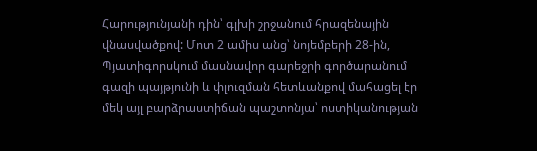Հարությունյանի դին՝ գլխի շրջանում հրազենային վնասվածքով: Մոտ 2 ամիս անց՝ նոյեմբերի 28-ին, Պյատիգորսկում մասնավոր գարեջրի գործարանում գազի պայթյունի և փլուզման հետևանքով մահացել էր մեկ այլ բարձրաստիճան պաշտոնյա՝ ոստիկանության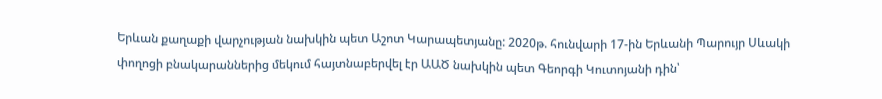Երևան քաղաքի վարչության նախկին պետ Աշոտ Կարապետյանը: 2020թ. հունվարի 17-ին Երևանի Պարույր Սևակի փողոցի բնակարաններից մեկում հայտնաբերվել էր ԱԱԾ նախկին պետ Գեորգի Կուտոյանի դին՝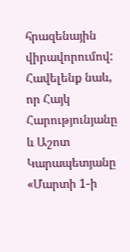հրազենային վիրավորումով: Հավելենք նաև, որ Հայկ Հարությունյանը և Աշոտ Կարապետյանը «Մարտի 1-ի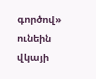գործով» ունեին վկայի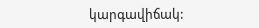կարգավիճակ: